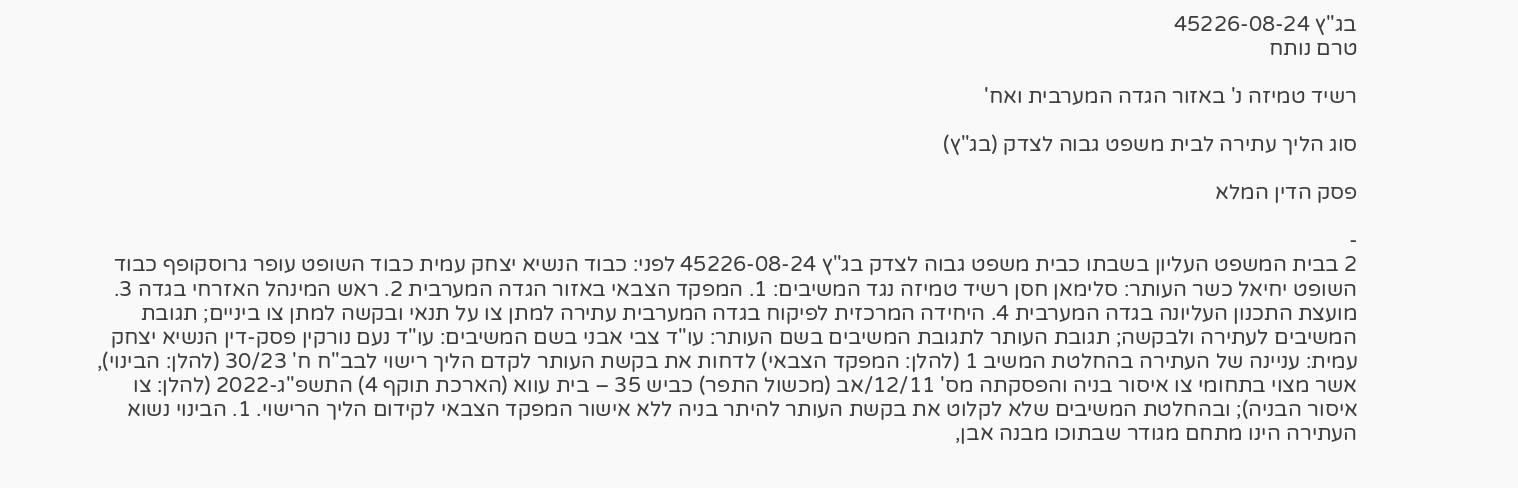בג"ץ 45226-08-24
טרם נותח

רשיד טמיזה נ' באזור הגדה המערבית ואח'

סוג הליך עתירה לבית משפט גבוה לצדק (בג"ץ)

פסק הדין המלא

-
2 בבית המשפט העליון בשבתו כבית משפט גבוה לצדק בג"ץ 45226-08-24 לפני: כבוד הנשיא יצחק עמית כבוד השופט עופר גרוסקופף כבוד השופט יחיאל כשר העותר: סלימאן חסן רשיד טמיזה נגד המשיבים: 1. המפקד הצבאי באזור הגדה המערבית 2. ראש המינהל האזרחי בגדה 3. מועצת התכנון העליונה בגדה המערבית 4. היחידה המרכזית לפיקוח בגדה המערבית עתירה למתן צו על תנאי ובקשה למתן צו ביניים; תגובת המשיבים לעתירה ולבקשה; תגובת העותר לתגובת המשיבים בשם העותר: עו"ד צבי אבני בשם המשיבים: עו"ד נעם נורקין פסק-דין הנשיא יצחק עמית: עניינה של העתירה בהחלטת המשיב 1 (להלן: המפקד הצבאי) לדחות את בקשת העותר לקדם הליך רישוי לבב"ח ח' 30/23 (להלן: הבינוי), אשר מצוי בתחומי צו איסור בניה והפסקתה מס' 12/11/אב (מכשול התפר) כביש 35 – בית עווא (הארכת תוקף 4) התשפ"ג-2022 (להלן: צו איסור הבניה); ובהחלטת המשיבים שלא לקלוט את בקשת העותר להיתר בניה ללא אישור המפקד הצבאי לקידום הליך הרישוי. 1. הבינוי נשוא העתירה הינו מתחם מגודר שבתוכו מבנה אבן,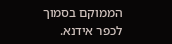הממוקם בסמוך לכפר אידנא.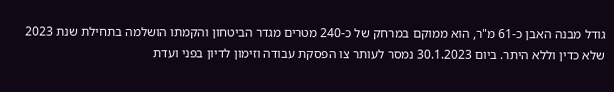גודל מבנה האבן כ-61 מ"ר, הוא ממוקם במרחק של כ-240 מטרים מגדר הביטחון והקמתו הושלמה בתחילת שנת 2023 שלא כדין וללא היתר. ביום 30.1.2023 נמסר לעותר צו הפסקת עבודה וזימון לדיון בפני ועדת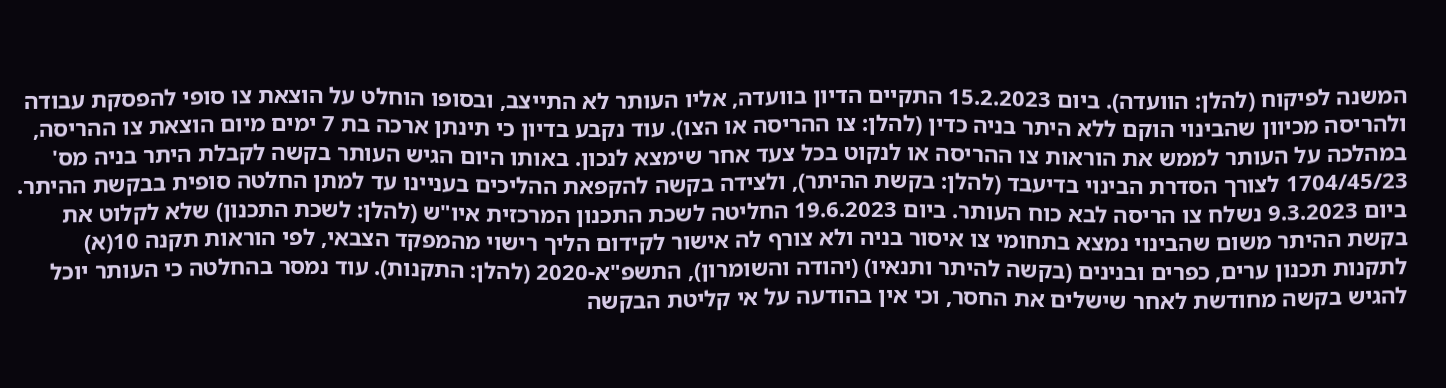המשנה לפיקוח (להלן: הוועדה). ביום 15.2.2023 התקיים הדיון בוועדה, אליו העותר לא התייצב, ובסופו הוחלט על הוצאת צו סופי להפסקת עבודה ולהריסה מכיוון שהבינוי הוקם ללא היתר בניה כדין (להלן: צו ההריסה או הצו). עוד נקבע בדיון כי תינתן ארכה בת 7 ימים מיום הוצאת צו ההריסה, במהלכה על העותר לממש את הוראות צו ההריסה או לנקוט בכל צעד אחר שימצא לנכון. באותו היום הגיש העותר בקשה לקבלת היתר בניה מס' 1704/45/23 לצורך הסדרת הבינוי בדיעבד (להלן: בקשת ההיתר), ולצידה בקשה להקפאת ההליכים בעניינו עד למתן החלטה סופית בבקשת ההיתר. ביום 9.3.2023 נשלח צו הריסה לבא כוח העותר. ביום 19.6.2023 החליטה לשכת התכנון המרכזית איו"ש (להלן: לשכת התכנון) שלא לקלוט את בקשת ההיתר משום שהבינוי נמצא בתחומי צו איסור בניה ולא צורף לה אישור לקידום הליך רישוי מהמפקד הצבאי, לפי הוראות תקנה 10(א) לתקנות תכנון ערים, כפרים ובנינים (בקשה להיתר ותנאיו) (יהודה והשומרון), התשפ"א-2020 (להלן: התקנות). עוד נמסר בהחלטה כי העותר יוכל להגיש בקשה מחודשת לאחר שישלים את החסר, וכי אין בהודעה על אי קליטת הבקשה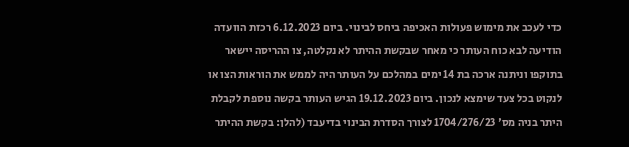כדי לעכב את מימוש פעולות האכיפה ביחס לבינוי. ביום 6.12.2023 רכזת הוועדה הודיעה לבא כוח העותר כי מאחר שבקשת ההיתר לא נקלטה, צו ההריסה יישאר בתוקפו וניתנה ארכה בת 14 ימים במהלכם על העותר היה לממש את הוראות הצו או לנקוט בכל צעד שימצא לנכון. ביום 19.12.2023 הגיש העותר בקשה נוספת לקבלת היתר בניה מס' 1704/276/23 לצורך הסדרת הבינוי בדיעבד (להלן: בקשת ההיתר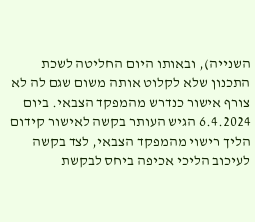השנייה), ובאותו היום החליטה לשכת התכנון שלא לקלוט אותה משום שגם לה לא צורף אישור כנדרש מהמפקד הצבאי. ביום 6.4.2024 הגיש העותר בקשה לאישור קידום הליך רישוי מהמפקד הצבאי, לצד בקשה לעיכוב הליכי אכיפה ביחס לבקשת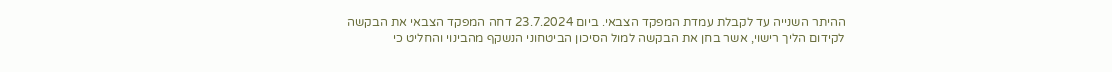ההיתר השנייה עד לקבלת עמדת המפקד הצבאי. ביום 23.7.2024 דחה המפקד הצבאי את הבקשה לקידום הליך רישוי, אשר בחן את הבקשה למול הסיכון הביטחוני הנשקף מהבינוי והחליט כי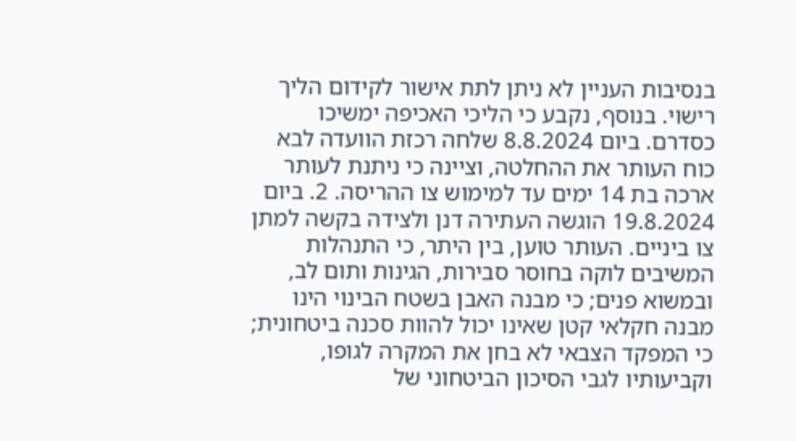בנסיבות העניין לא ניתן לתת אישור לקידום הליך רישוי. בנוסף, נקבע כי הליכי האכיפה ימשיכו כסדרם. ביום 8.8.2024 שלחה רכזת הוועדה לבא כוח העותר את ההחלטה, וציינה כי ניתנת לעותר ארכה בת 14 ימים עד למימוש צו ההריסה. 2. ביום 19.8.2024 הוגשה העתירה דנן ולצידה בקשה למתן צו ביניים. העותר טוען, בין היתר, כי התנהלות המשיבים לוקה בחוסר סבירות, הגינות ותום לב, ובמשוא פנים; כי מבנה האבן בשטח הבינוי הינו מבנה חקלאי קטן שאינו יכול להוות סכנה ביטחונית; כי המפקד הצבאי לא בחן את המקרה לגופו, וקביעותיו לגבי הסיכון הביטחוני של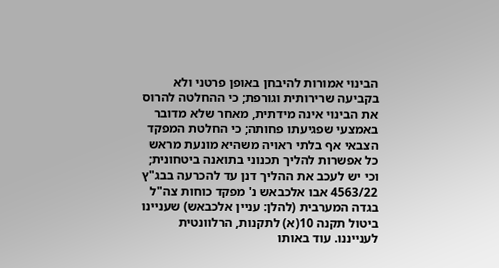הבינוי אמורות להיבחן באופן פרטני ולא בקביעה שרירותית וגורפת; כי ההחלטה להרוס את הבינוי אינה מידתית, מאחר שלא מדובר באמצעי שפגיעתו פחותה; כי החלטת המפקד הצבאי אף בלתי ראויה משהיא מונעת מראש כל אפשרות להליך תכנוני בתואנה ביטחונית; וכי יש לעכב את ההליך דנן עד להכרעה בבג"ץ 4563/22 אבו אלכבאש נ' מפקד כוחות צה"ל בגדה המערבית (להלן: עניין אלכבאש) שעניינו ביטול תקנה 10(א) לתקנות, הרלוונטית לענייננו. עוד באותו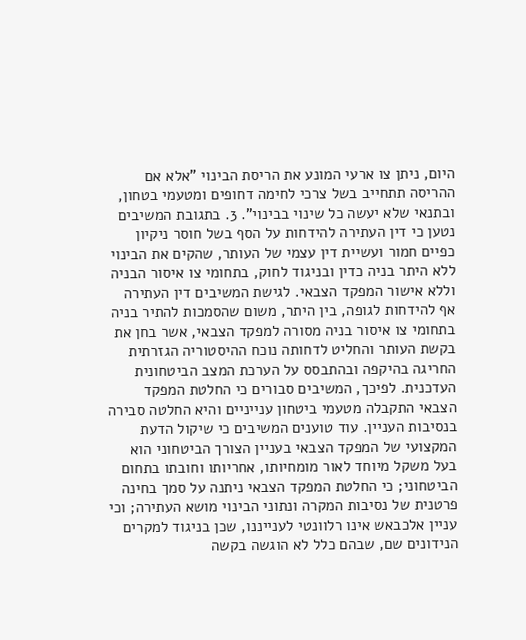היום, ניתן צו ארעי המונע את הריסת הבינוי "אלא אם ההריסה תתחייב בשל צרכי לחימה דחופים ומטעמי בטחון, ובתנאי שלא יעשה כל שינוי בבינוי". 3. בתגובת המשיבים נטען כי דין העתירה להידחות על הסף בשל חוסר ניקיון כפיים חמור ועשיית דין עצמי של העותר, שהקים את הבינוי ללא היתר בניה כדין ובניגוד לחוק, בתחומי צו איסור הבניה וללא אישור המפקד הצבאי. לגישת המשיבים דין העתירה אף להידחות לגופה, בין היתר, משום שהסמכות להתיר בניה בתחומי צו איסור בניה מסורה למפקד הצבאי, אשר בחן את בקשת העותר והחליט לדחותה נוכח ההיסטוריה הגזרתית החריגה בהיקפה ובהתבסס על הערכת המצב הביטחונית העדכנית. לפיכך, המשיבים סבורים כי החלטת המפקד הצבאי התקבלה מטעמי ביטחון ענייניים והיא החלטה סבירה בנסיבות העניין. עוד טוענים המשיבים כי שיקול הדעת המקצועי של המפקד הצבאי בעניין הצורך הביטחוני הוא בעל משקל מיוחד לאור מומחיותו, אחריותו וחובתו בתחום הביטחוני; כי החלטת המפקד הצבאי ניתנה על סמך בחינה פרטנית של נסיבות המקרה ונתוני הבינוי מושא העתירה; וכי עניין אלכבאש אינו רלוונטי לענייננו, שכן בניגוד למקרים הנידונים שם, שבהם כלל לא הוגשה בקשה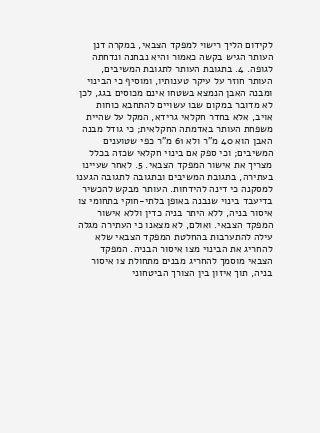לקידום הליך רישוי למפקד הצבאי, במקרה דנן העותר הגיש בקשה כאמור והיא נבחנה ונדחתה לגופה. 4. בתגובת העותר לתגובת המשיבים, העותר חוזר על עיקר טענותיו, ומוסיף כי הבינוי ומבנה האבן הנמצא בשטחו אינם מכוסים בגג, לכן לא מדובר במקום שבו עשויים להתחבא כוחות אויב, אלא בחדר חקלאי גרידא, המקל על שהיית משפחת העותר באדמתה החקלאית; כי גודל מבנה האבן הוא 40 מ"ר ולא 61 מ"ר כפי שטוענים המשיבים; וכי ספק אם בינוי חקלאי שכזה בכלל מצריך את אישור המפקד הצבאי. 5. לאחר שעיינו בעתירה, בתגובת המשיבים ובתגובה לתגובה הגענו למסקנה כי דינה להידחות. העותר מבקש להכשיר בדיעבד בינוי שנבנה באופן בלתי-חוקי בתחומי צו איסור בניה, ללא היתר בניה כדין וללא אישור המפקד הצבאי. ואולם, לא מצאנו כי העתירה מגלה עילה להתערבות בהחלטת המפקד הצבאי שלא להחריג את הבינוי מצו איסור הבניה. המפקד הצבאי מוסמך להחריג מבנים מתחולת צו איסור בניה, תוך איזון בין הצורך הביטחוני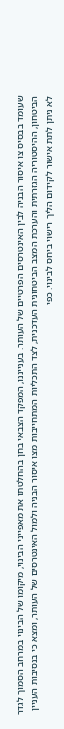שעומד בבסיס צו איסור הבניה לבין האינטרסים הפרטיים של העותר. בענייננו, המפקד הצבאי בחן בהחלטתו את מאפייני הבינוי, מיקומו של הבינוי במרחב הסמוך לגדר הביטחון, ההיסטוריה הגזרתית והערכת המצב הביטחונית העדכנית, לצד התכליות המתחייבות מצו איסור הבניה ולמול האינטרסים של העותר, ומצא כי בנסיבות העניין לא ניתן לתת אישור לקידום הליך רישוי ביחס לבינוי. כפי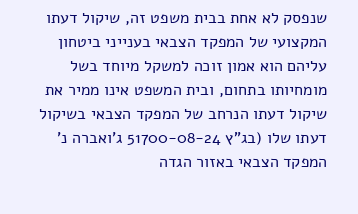שנפסק לא אחת בבית משפט זה, שיקול דעתו המקצועי של המפקד הצבאי בענייני ביטחון עליהם הוא אמון זוכה למשקל מיוחד בשל מומחיותו בתחום, ובית המשפט אינו ממיר את שיקול דעתו הנרחב של המפקד הצבאי בשיקול דעתו שלו (בג"ץ 51700-08-24 ג'ואברה נ' המפקד הצבאי באזור הגדה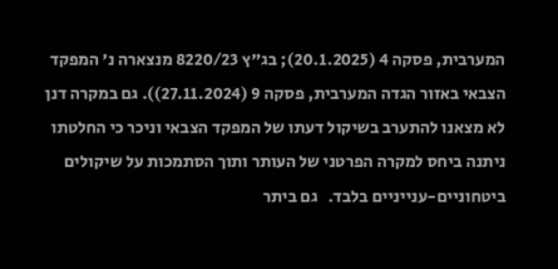המערבית, פסקה 4 (20.1.2025); בג"ץ 8220/23 מנצארה נ' המפקד הצבאי באזור הגדה המערבית, פסקה 9 (27.11.2024)). גם במקרה דנן לא מצאנו להתערב בשיקול דעתו של המפקד הצבאי וניכר כי החלטתו ניתנה ביחס למקרה הפרטני של העותר ותוך הסתמכות על שיקולים ביטחוניים-ענייניים בלבד.   גם ביתר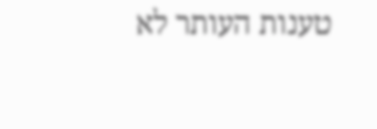טענות העותר לא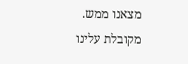מצאנו ממש. מקובלת עלינו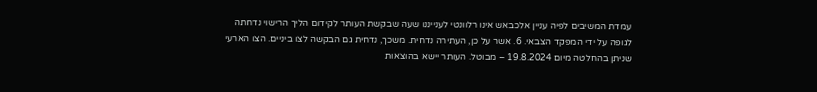עמדת המשיבים לפיה עניין אלכבאש אינו רלוונטי לענייננו שעה שבקשת העותר לקידום הליך הרישוי נדחתה לגופה על ידי המפקד הצבאי. 6. אשר על כן, העתירה נדחית. משכך, נדחית גם הבקשה לצו ביניים. הצו הארעי שניתן בהחלטה מיום 19.8.2024 – מבוטל. העותר יישא בהוצאות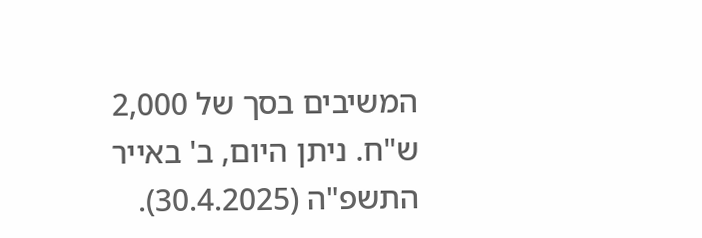המשיבים בסך של 2,000 ש"ח. ניתן היום, ב' באייר התשפ"ה (30.4.2025).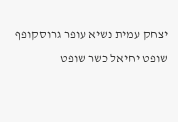יצחק עמית נשיא עופר גרוסקופף שופט יחיאל כשר שופט